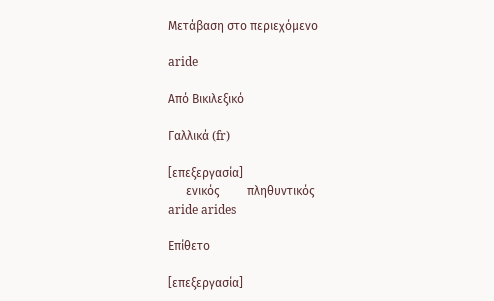Μετάβαση στο περιεχόμενο

aride

Από Βικιλεξικό

Γαλλικά (fr)

[επεξεργασία]
      ενικός         πληθυντικός
aride arides

Επίθετο

[επεξεργασία]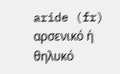aride (fr) αρσενικό ή θηλυκό